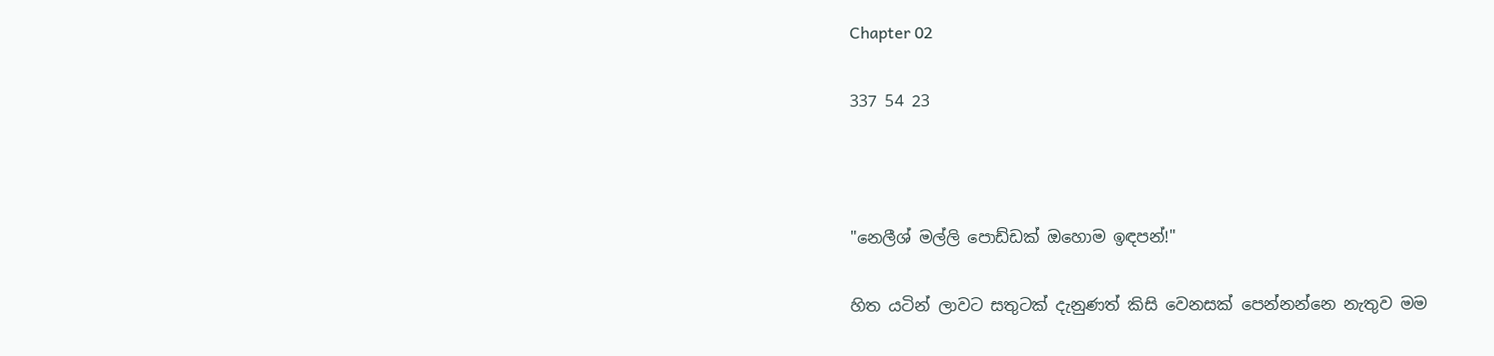Chapter 02

337 54 23



"නෙලීශ් මල්ලි පොඩ්ඩක් ඔහොම ඉඳපන්!"

හිත යටින් ලාවට සතුටක් දැනුණත් කිසි වෙනසක් පෙන්නන්නෙ නැතුව මම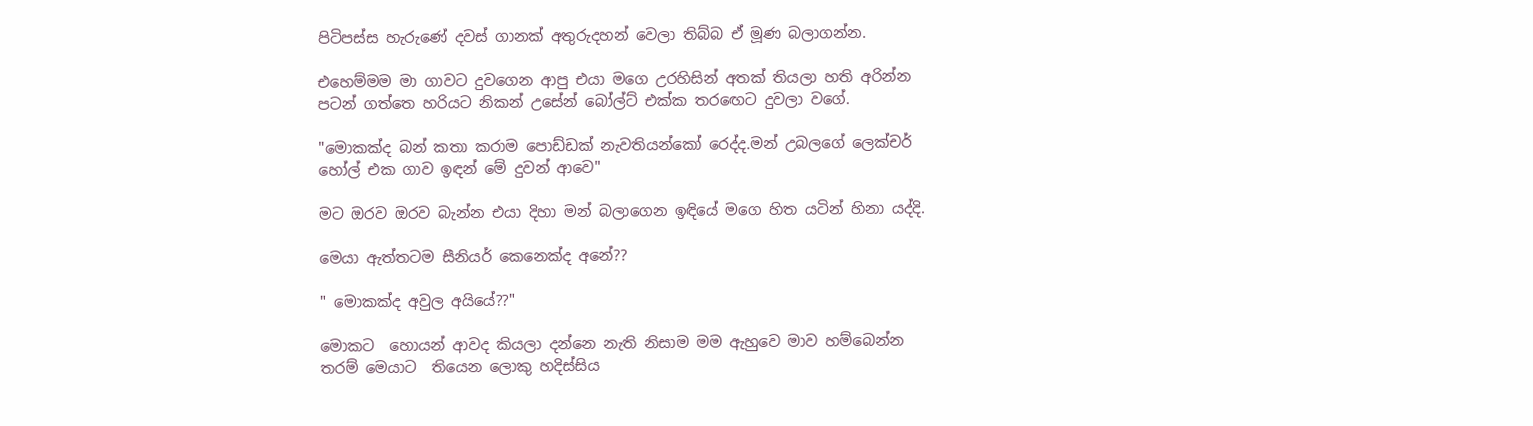පිටිපස්ස හැරුණේ දවස් ගානක් අතුරුදහන් වෙලා තිබ්බ ඒ මූණ බලාගන්න.

එහෙම්මම මා ගාවට දුවගෙන ආපු එයා මගෙ උරහිසින් අතක් තියලා හති අරින්න පටන් ගත්තෙ හරියට නිකන් උසේන් බෝල්ට් එක්ක තරඟෙට දුවලා වගේ.

"මොකක්ද බන් කතා කරාම පොඩ්ඩක් නැවතියන්කෝ රෙද්ද.මන් උබලගේ ලෙක්චර් හෝල් එක ගාව ඉඳන් මේ දුවන් ආවෙ"

මට ඔරව ඔරව බැන්න එයා දිහා මන් බලාගෙන ඉඳියේ මගෙ හිත යටින් හිනා යද්දි.

මෙයා ඇත්තටම සීනියර් කෙනෙක්ද අනේ??

" මොකක්ද අවුල අයියේ??"

මොකට  හොයන් ආවද කියලා දන්නෙ නැති නිසාම මම ඇහුවෙ මාව හම්බෙන්න තරම් මෙයාට  තියෙන ලොකු හදිස්සිය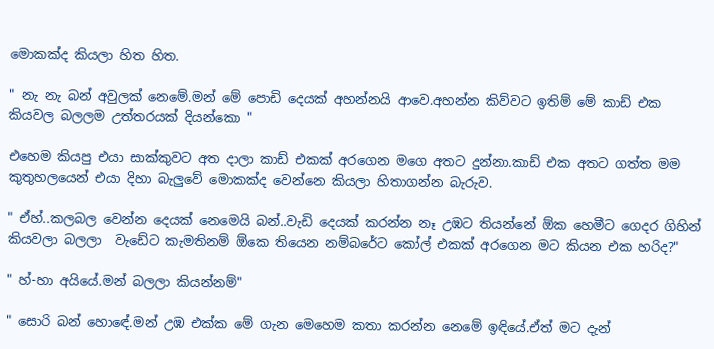මොකක්ද කියලා හිත හිත.

" නැ නැ බන් අවුලක් නෙමේ.මන් මේ පොඩි දෙයක් අහන්නයි ආවෙ.අහන්න කිව්වට ඉතිම් මේ කාඩ් එක කියවල බලලම උත්තරයක් දියන්කො "

එහෙම කියපු එයා සාක්කුවට අත දාලා කාඩ් එකක් අරගෙන මගෙ අතට දුන්නා.කාඩ් එක අතට ගත්ත මම කුතුහලයෙන් එයා දිහා බැලුවේ මොකක්ද වෙන්නෙ කියලා හිතාගන්න බැරුව.

" ඒහ්..කලබල වෙන්න දෙයක් නෙමෙයි බන්..වැඩි දෙයක් කරන්න නෑ උඹට තියන්නේ ඕක හෙමීට ගෙදර ගිහින් කියවලා බලලා  වැඩේට කැමතිනම් ඕකෙ තියෙන නම්බරේට කෝල් එකක් අරගෙන මට කියන එක හරිද?"

" හ්-හා අයියේ.මන් බලලා කියන්නම්"

" සොරි බන් හොඳේ.මන් උඹ එක්ක මේ ගැන මෙහෙම කතා කරන්න නෙමේ ඉඳියේ.ඒත් මට දැන්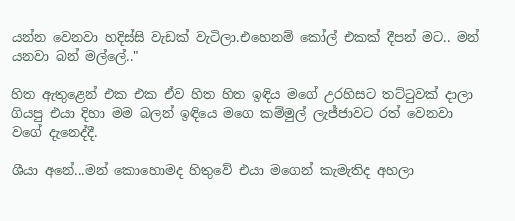යන්න වෙනවා හදිස්සි වැඩක් වැටිලා.එහෙනම් කෝල් එකක් දීපන් මට.. මන් යනවා බන් මල්ලේ.."

හිත ඇතුළෙන් එක එක ඒව හිත හිත ඉඳිය මගේ උරහිසට තට්ටුවක් දාලා ගියපු එයා දිහා මම බලන් ඉඳියෙ මගෙ කම්මුල් ලැජ්ජාවට රත් වෙනවා වගේ දැනෙද්දී.

ශීයා අනේ...මන් කොහොමද හිතුවේ එයා මගෙන් කැමැතිද අහලා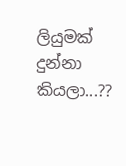ලියුමක් දුන්නා කියලා...??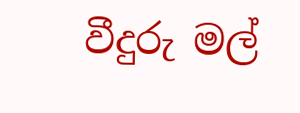වීදුරු මල්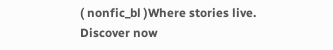( nonfic_bl )Where stories live. Discover now